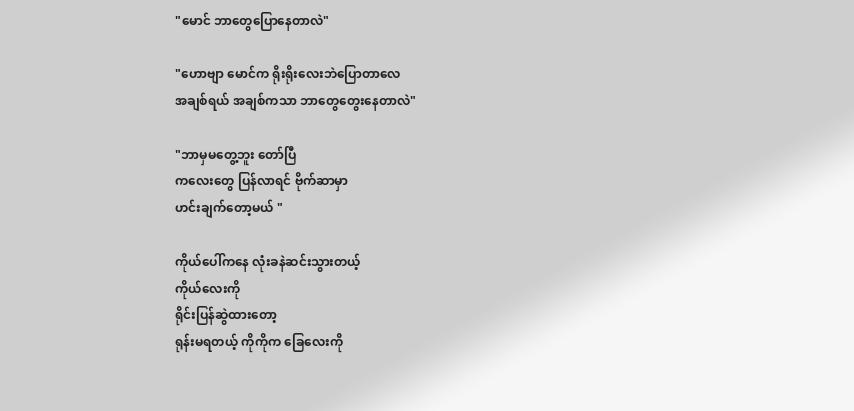"မောင် ဘာတွေပြောနေတာလဲ"

"ဟောဗျာ မောင်က ရိုးရိုးလေးဘဲပြောတာလေ
အချစ်ရယ် အချစ်ကသာ ဘာတွေတွေးနေတာလဲ"

"ဘာမှမတွေ့ဘူး တော်ပြီ
ကလေးတွေ ပြန်လာရင် ဗိုက်ဆာမှာ
ဟင်းချက်တော့မယ် "

ကိုယ်ပေါ်ကနေ လုံးခနဲဆင်းသွားတယ့်
ကိုယ်လေးကို
ရိုင်းပြန်ဆွဲထားတော့
ရုန်းမရတယ့် ကိုကိုက ခြေလေးကို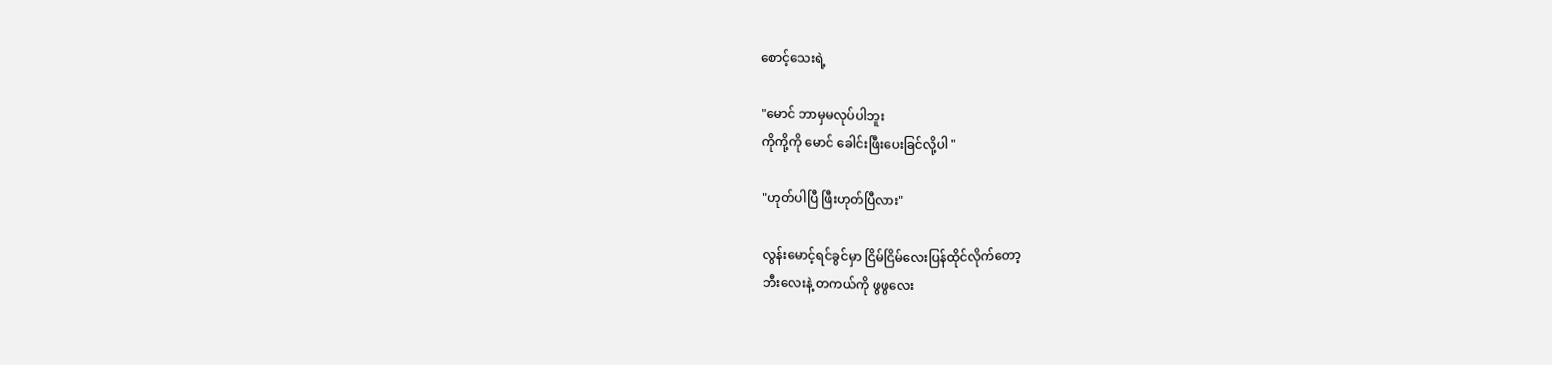စောင့်သေးရဲ့

"မောင် ဘာမှမလုပ်ပါဘူး
ကိုကို့ကို မောင် ခေါင်းဖြီးပေးခြင်လို့ပါ "

"ဟုတ်ပါပြီ ဖြီးဟုတ်ပြီလား"

လွန်းမောင့်ရင်ခွင်မှာ ငြိမ်ငြိမ်လေးပြန်ထိုင်လိုက်တော့
ဘီးလေးနဲ့ တကယ်ကို ဖွဖွလေး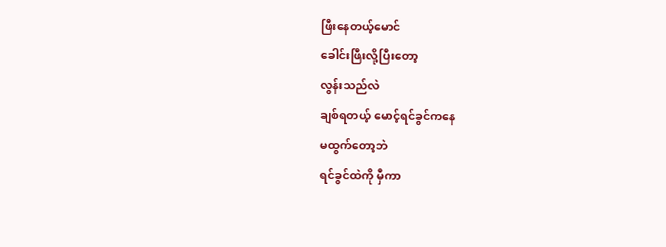ဖြီးနေတယ့်မောင်
ခေါင်းဖြီးလို့ပြီးတော့
လွန်းသည်လဲ
ချစ်ရတယ့် မောင့်ရင်ခွင်ကနေ
မထွက်တော့ဘဲ
ရင်ခွင်ထဲကို မှီကာ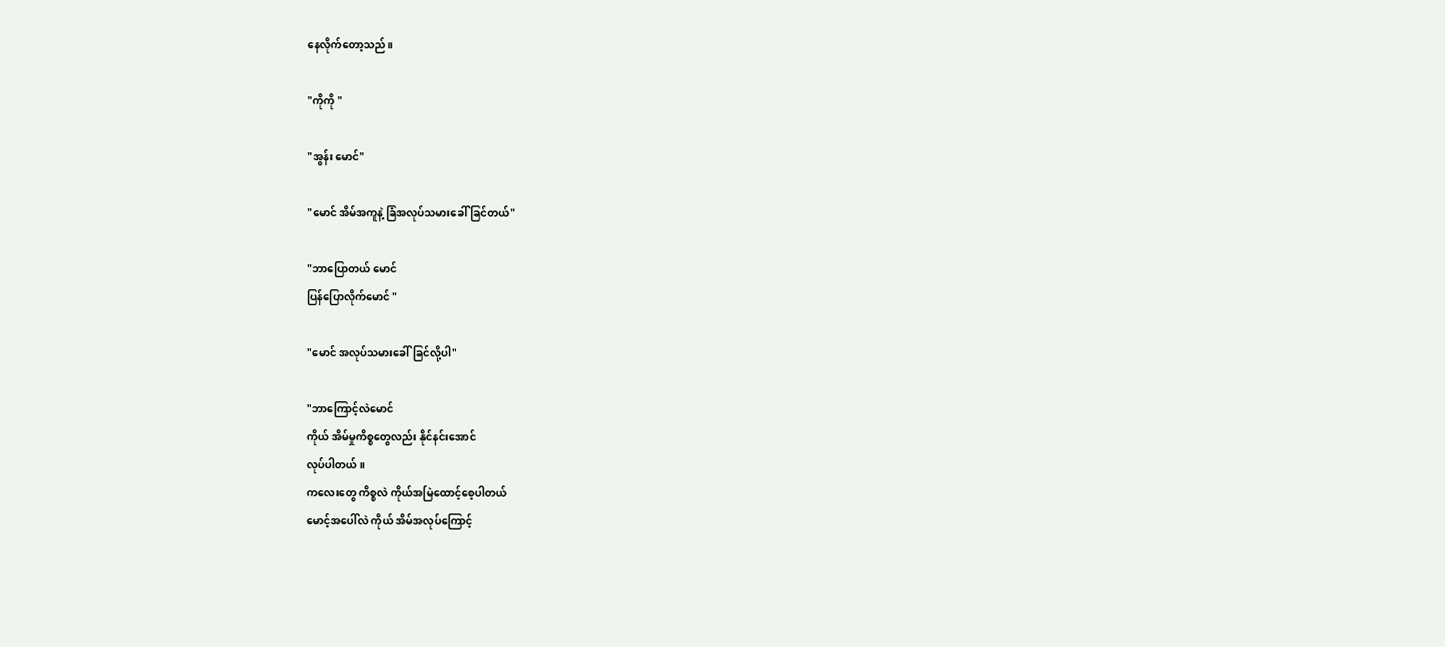နေလိုက်တော့သည်။

"ကိုကို "

"အွန်း မောင်"

"မောင် အိမ်အကူနဲ့ ခြံအလုပ်သမားခေါ်ခြင်တယ်"

"ဘာပြောတယ် မောင်
ပြန်ပြောလိုက်မောင် "

"မောင် အလုပ်သမားခေါ်ခြင်လို့ပါ"

"ဘာကြောင့်လဲမောင်
ကိုယ် အိမ်မှုကိစ္စတွေလည်း နိုင်နင်းအောင်
လုပ်ပါတယ် ။
ကလေးတွေ ကိစ္စလဲ ကိုယ်အမြဲထောင့်စေ့ပါတယ်
မောင့်အပေါ်လဲ ကိုယ် အိမ်အလုပ်ကြောင့်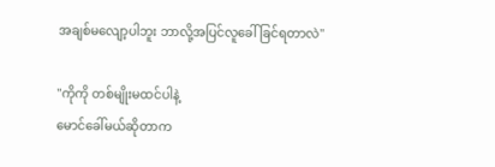အချစ်မလျော့ပါဘူး ဘာလို့အပြင်လူခေါ်ခြင်ရတာလဲ"

"ကိုကို တစ်မျိုးမထင်ပါနဲ့
မောင်ခေါ်မယ်ဆိုတာက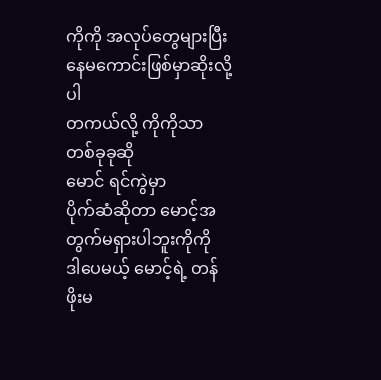ကိုကို အလုပ်တွေများပြီး နေမကောင်းဖြစ်မှာဆိုးလို့ပါ
တကယ်လို့ ကိုကိုသာ တစ်ခုခုဆို
မောင် ရင်ကွဲမှာ
ပိုက်ဆံဆိုတာ မောင့်အတွက်မရှားပါဘူးကိုကို
ဒါပေမယ့် မောင့်ရဲ့ တန်ဖိုးမ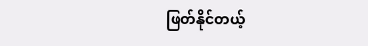ဖြတ်နိုင်တယ့်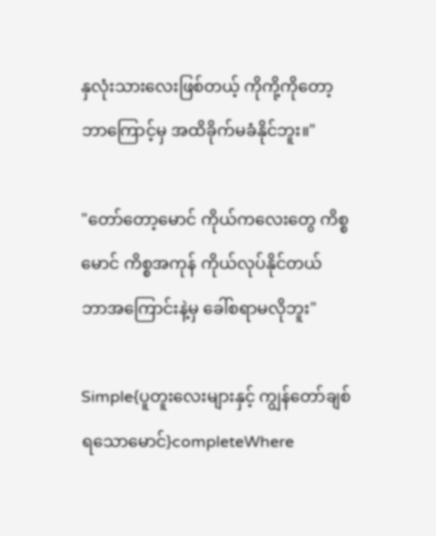နှလုံးသားလေးဖြစ်တယ့် ကိုကို့ကိုတော့
ဘာကြောင့်မှ အထိခိုက်မခံနိုင်ဘူး။"

"တော်တော့မောင် ကိုယ်ကလေးတွေ ကိစ္စ
မောင် ကိစ္စအကုန် ကိုယ်လုပ်နိုင်တယ်
ဘာအကြောင်းနဲ့မှ ခေါ်စရာမလိုဘူး"

Simple{ပူတူးလေးများနှင့် ကျွန်တော်ချစ်ရသောမောင်}completeWhere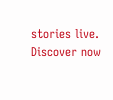stories live. Discover now